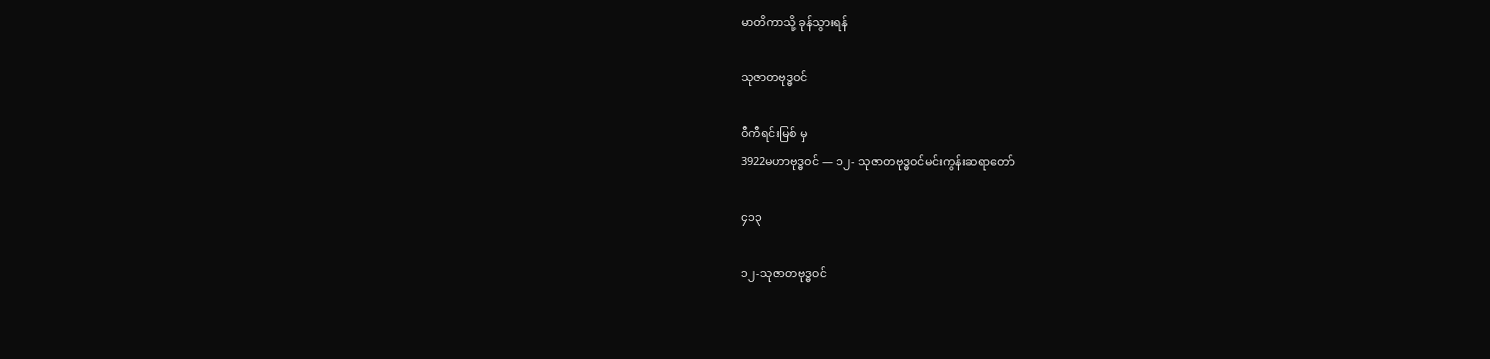မာတိကာသို့ ခုန်သွားရန်

သုဇာတဗုဒ္ဓဝင်

ဝီကီရင်းမြစ် မှ
3922မဟာဗုဒ္ဓဝင် — ၁၂- သုဇာတဗုဒ္ဓဝင်မင်းကွန်းဆရာတော်

၄၁၃

၁၂-သုဇာတဗုဒ္ဓဝင်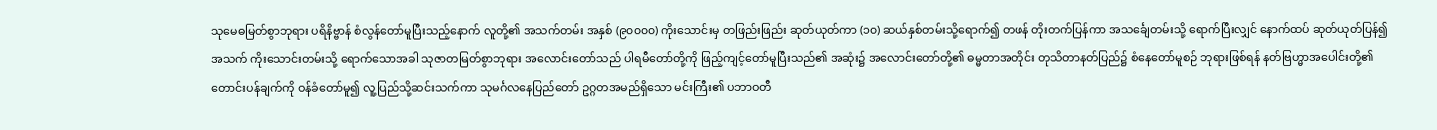သုမေဓမြတ်စွာဘုရား ပရိနိဗ္ဗာန် စံလွန်တော်မူပြီးသည့်နောက် လူတို့၏ အသက်တမ်း အနှစ် (၉၀၀၀၀) ကိုးသောင်းမှ တဖြည်းဖြည်း ဆုတ်ယုတ်ကာ (၁၀) ဆယ်နှစ်တမ်းသို့ရောက်၍ တဖန် တိုးတက်ပြန်ကာ အသင်္ချေတမ်းသို့ ရောက်ပြီးလျှင် နောက်ထပ် ဆုတ်ယုတ်ပြန်၍ အသက် ကိုးသောင်းတမ်းသို့ ရောက်သောအခါ သုဇာတမြတ်စွာဘုရား အလောင်းတော်သည် ပါရမီတော်တို့ကို ဖြည့်ကျင့်တော်မူပြီးသည်၏ အဆုံး၌ အလောင်းတော်တို့၏ ဓမ္မတာအတိုင်း တုသိတာနတ်ပြည်၌ စံနေတော်မူစဉ် ဘုရားဖြစ်ရန် နတ်ဗြဟ္မာအပေါင်းတို့၏ တောင်းပန်ချက်ကို ဝန်ခံတော်မူ၍ လူ့ပြည်သို့ဆင်းသက်ကာ သုမင်္ဂလနေပြည်တော် ဥဂ္ဂတအမည်ရှိသော မင်းကြီး၏ ပဘာဝတီ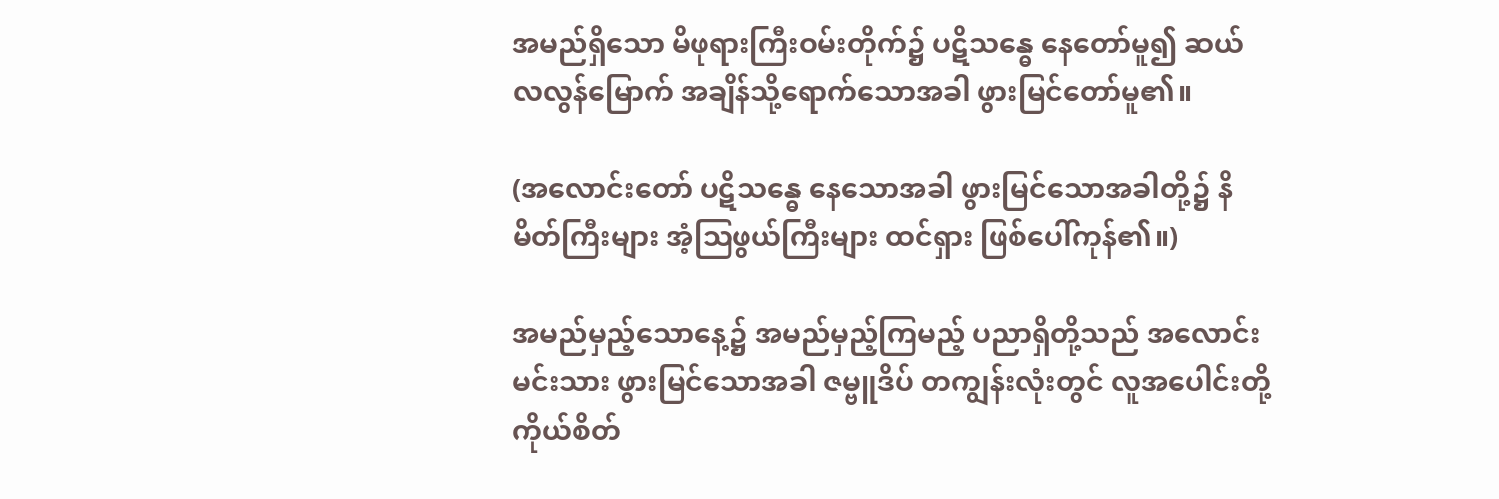အမည်ရှိသော မိဖုရားကြီးဝမ်းတိုက်၌ ပဋိသန္ဓေ နေတော်မူ၍ ဆယ်လလွန်မြောက် အချိန်သို့ရောက်သောအခါ ဖွားမြင်တော်မူ၏။

(အလောင်းတော် ပဋိသန္ဓေ နေသောအခါ ဖွားမြင်သောအခါတို့၌ နိမိတ်ကြီးများ အံ့ဩဖွယ်ကြီးများ ထင်ရှား ဖြစ်ပေါ်ကုန်၏။)

အမည်မှည့်သောနေ့၌ အမည်မှည့်ကြမည့် ပညာရှိတို့သည် အလောင်းမင်းသား ဖွားမြင်သောအခါ ဇမ္ဗူဒိပ် တကျွန်းလုံးတွင် လူအပေါင်းတို့ ကိုယ်စိတ်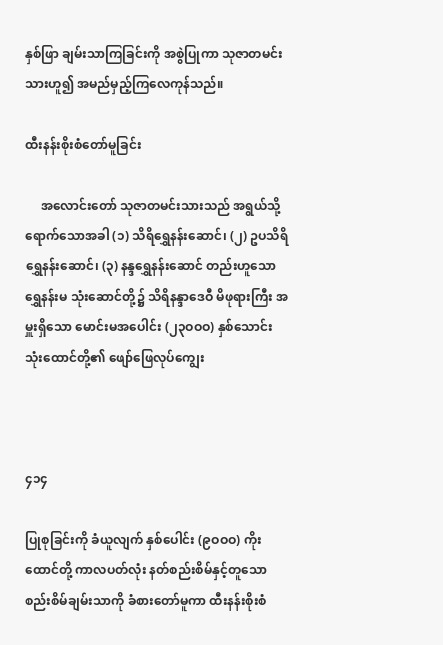နှစ်ဖြာ ချမ်းသာကြခြင်းကို အစွဲပြုကာ သုဇာတမင်းသားဟူ၍ အမည်မှည့်ကြလေကုန်သည်။

ထီးနန်းစိုးစံတော်မူခြင်း

     အလောင်းတော် သုဇာတမင်းသားသည် အရွယ်သို့ ရောက်သောအခါ (၁) သိရိရွှေနန်းဆောင်၊ (၂) ဥပသိရိရွှေနန်းဆောင်၊ (၃) နန္ဒရွှေနန်းဆောင် တည်းဟူသော ရွှေနန်းမ သုံးဆောင်တို့၌ သိရိနန္ဒာဒေဝီ မိဖုရားကြီး အမှူးရှိသော မောင်းမအပေါင်း (၂၃ဝဝဝ) နှစ်သောင်း သုံးထောင်တို့၏ ဖျော်ဖြေလုပ်ကျွေး



၄၁၄

ပြုစုခြင်းကို ခံယူလျက် နှစ်ပေါင်း (၉ဝဝဝ) ကိုးထောင်တို့ ကာလပတ်လုံး နတ်စည်းစိမ်နှင့်တူသော စည်းစိမ်ချမ်းသာကို ခံစားတော်မူကာ ထီးနန်းစိုးစံ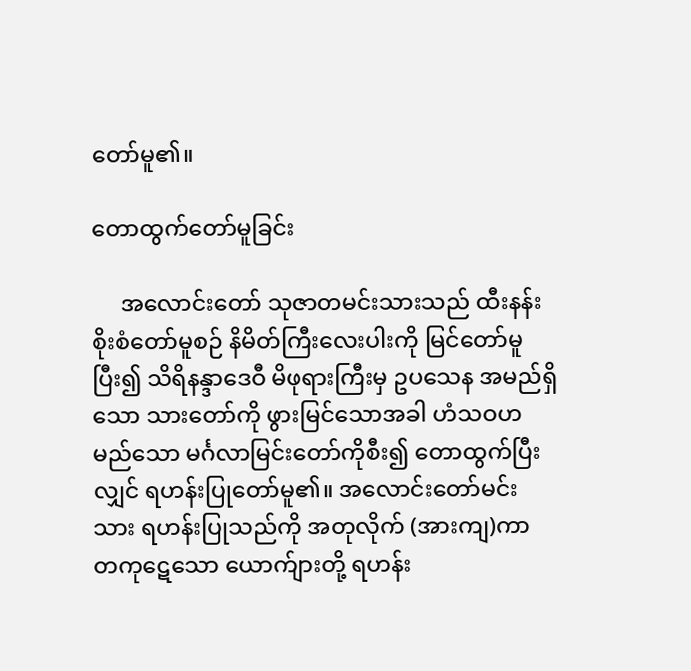တော်မူ၏။

တောထွက်တော်မူခြင်း

     အလောင်းတော် သုဇာတမင်းသားသည် ထီးနန်း စိုးစံတော်မူစဉ် နိမိတ်ကြီးလေးပါးကို မြင်တော်မူပြီး၍ သိရိနန္ဒာဒေဝီ မိဖုရားကြီးမှ ဥပသေန အမည်ရှိသော သားတော်ကို ဖွားမြင်သောအခါ ဟံသဝဟမည်သော မင်္ဂလာမြင်းတော်ကိုစီး၍ တောထွက်ပြီးလျှင် ရဟန်းပြုတော်မူ၏။ အလောင်းတော်မင်းသား ရဟန်းပြုသည်ကို အတုလိုက် (အားကျ)ကာ တကုဋေသော ယောက်ျားတို့ ရဟန်း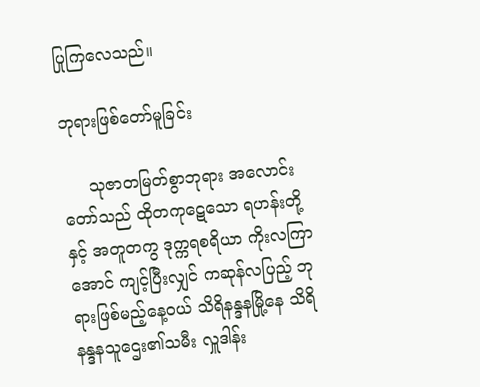ပြုကြလေသည်။

ဘုရားဖြစ်တော်မူခြင်း

     သုဇာတမြတ်စွာဘုရား အလောင်းတော်သည် ထိုတကုဋေသော ရဟန်းတို့နှင့် အတူတကွ ဒုက္ကရစရိယာ ကိုးလကြာအောင် ကျင့်ပြီးလျှင် ကဆုန်လပြည့် ဘုရားဖြစ်မည့်နေ့ဝယ် သိရိနန္ဒနမြို့နေ သိရိနန္ဒနသူဌေး၏သမီး လှူဒါန်း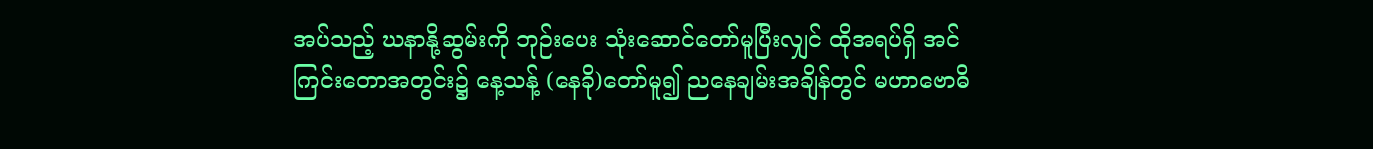အပ်သည့် ဃနာနို့ဆွမ်းကို ဘုဉ်းပေး သုံးဆောင်တော်မူပြီးလျှင် ထိုအရပ်ရှိ အင်ကြင်းတောအတွင်း၌ နေ့သန့် (နေခို)တော်မူ၍ ညနေချမ်းအချိန်တွင် မဟာဗောဓိ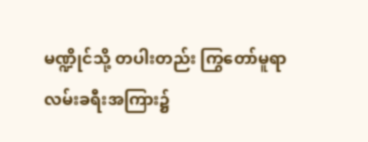မဏ္ဍိုင်သို့ တပါးတည်း ကြွတော်မူရာ လမ်းခရီးအကြား၌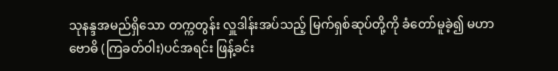သုနန္ဒအမည်ရှိသော တက္ကတွန်း လှူဒါန်းအပ်သည့် မြက်ရှစ်ဆုပ်တို့ကို ခံတော်မူခဲ့၍ မဟာဗောဓိ (ကြခတ်ဝါး)ပင်အရင်း ဖြန့်ခင်း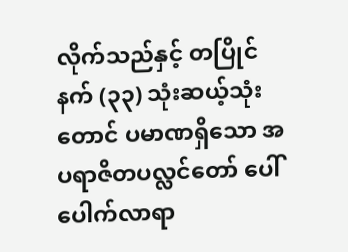လိုက်သည်နှင့် တပြိုင်နက် (၃၃) သုံးဆယ့်သုံးတောင် ပမာဏရှိသော အပရာဇိတပလ္လင်တော် ပေါ်ပေါက်လာရာ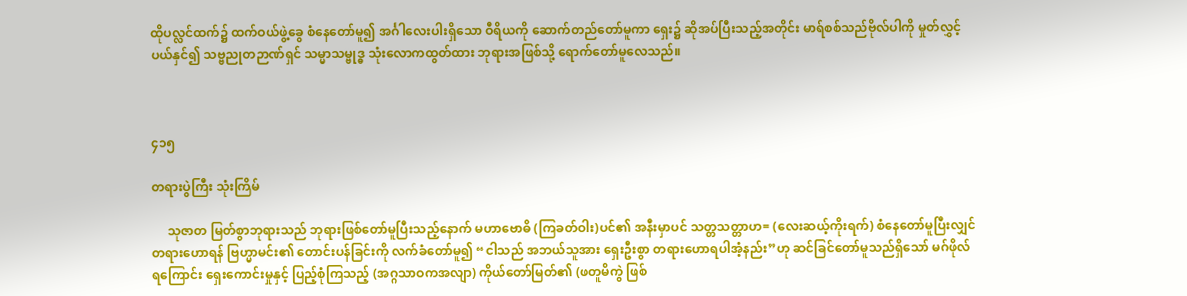ထိုပလ္လင်ထက်၌ ထက်ဝယ်ဖွဲ့ခွေ စံနေတော်မူ၍ အင်္ဂါလေးပါးရှိသော ဝီရိယကို ဆောက်တည်တော်မူကာ ရှေး၌ ဆိုအပ်ပြီးသည့်အတိုင်း မာရ်စစ်သည်ဗိုလ်ပါကို မှုတ်လွှင့်ပယ်နှင်၍ သဗ္ဗညုတဉာဏ်ရှင် သမ္မာသမ္ဗုဒ္ဓ သုံးလောကထွတ်ထား ဘုရားအဖြစ်သို့ ရောက်တော်မူလေသည်။



၄၁၅

တရားပွဲကြီး သုံးကြိမ်

     သုဇာတ မြတ်စွာဘုရားသည် ဘုရားဖြစ်တော်မူပြီးသည့်နောက် မဟာဗောဓိ (ကြခတ်ဝါး)ပင်၏ အနီးမှာပင် သတ္တသတ္တာဟ= (လေးဆယ့်ကိုးရက်) စံနေတော်မူပြီးလျှင် တရားဟောရန် ဗြဟ္မာမင်း၏ တောင်းပန်ခြင်းကို လက်ခံတော်မူ၍ “ငါသည် အဘယ်သူအား ရှေးဦးစွာ တရားဟောရပါအံ့နည်း”ဟု ဆင်ခြင်တော်မူသည်ရှိသော် မဂ်ဖိုလ်ရကြောင်း ရှေးကောင်းမှုနှင့် ပြည့်စုံကြသည့် (အဂ္ဂသာဝကအလျာ) ကိုယ်တော်မြတ်၏ (ဖတူမိကွဲ ဖြစ်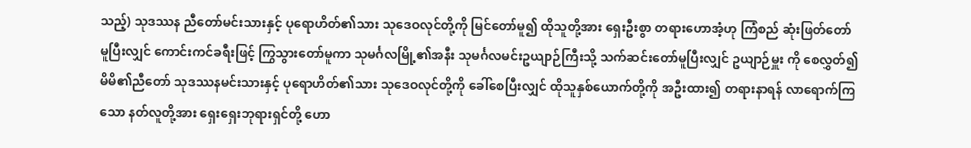သည့်) သုဒဿန ညီတော်မင်းသားနှင့် ပုရောဟိတ်၏သား သုဒေဝလုင်တို့ကို မြင်တော်မူ၍ ထိုသူတို့အား ရှေးဦးစွာ တရားဟောအံ့ဟု ကြံစည် ဆုံးဖြတ်တော်မူပြီးလျှင် ကောင်းကင်ခရီးဖြင့် ကြွသွားတော်မူကာ သုမင်္ဂလမြို့၏အနီး သုမင်္ဂလမင်းဥယျာဉ်ကြီးသို့ သက်ဆင်းတော်မူပြီးလျှင် ဥယျာဉ်မှူး ကို စေလွှတ်၍ မိမိ၏ညီတော် သုဒဿနမင်းသားနှင့် ပုရောဟိတ်၏သား သုဒေဝလုင်တို့ကို ခေါ်စေပြီးလျှင် ထိုသူနှစ်ယောက်တို့ကို အဦးထား၍ တရားနာရန် လာရောက်ကြသော နတ်လူတို့အား ရှေးရှေးဘုရားရှင်တို့ ဟော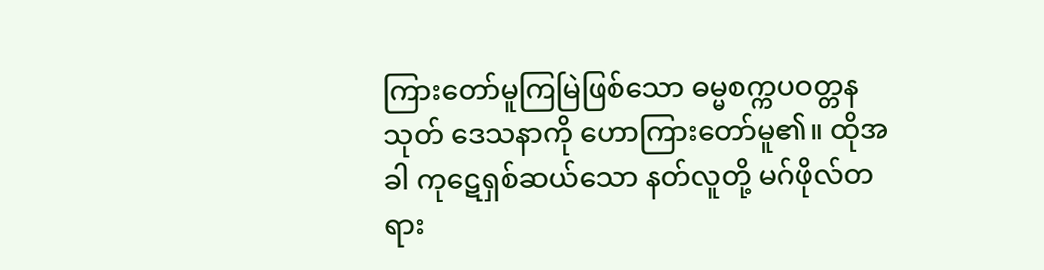ကြားတော်မူကြမြဲဖြစ်သော ဓမ္မစက္ကပဝတ္တနသုတ် ဒေသနာကို ဟောကြားတော်မူ၏။ ထိုအခါ ကုဋေရှစ်ဆယ်သော နတ်လူတို့ မဂ်ဖိုလ်တရား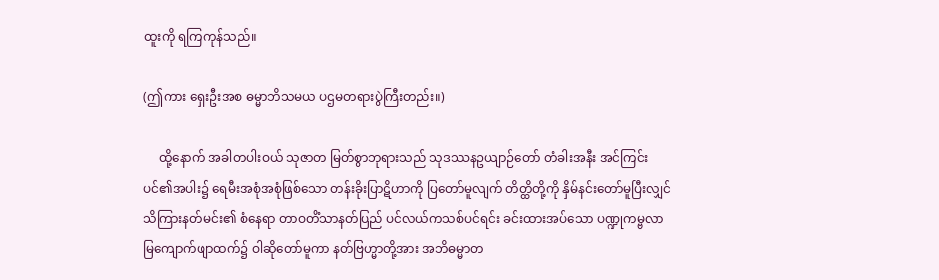ထူးကို ရကြကုန်သည်။

(ဤကား ရှေးဦးအစ ဓမ္မာဘိသမယ ပဌမတရားပွဲကြီးတည်း။)

     ထို့နောက် အခါတပါးဝယ် သုဇာတ မြတ်စွာဘုရားသည် သုဒဿနဥယျာဉ်တော် တံခါးအနီး အင်ကြင်းပင်၏အပါး၌ ရေမီးအစုံအစုံဖြစ်သော တန်းခိုးပြာဋိဟာကို ပြတော်မူလျက် တိတ္ထိတို့ကို နှိမ်နင်းတော်မူပြီးလျှင် သိကြားနတ်မင်း၏ စံနေရာ တာဝတိံသာနတ်ပြည် ပင်လယ်ကသစ်ပင်ရင်း ခင်းထားအပ်သော ပဏ္ဍုကမ္ဗလာ မြကျောက်ဖျာထက်၌ ဝါဆိုတော်မူကာ နတ်ဗြဟ္မာတို့အား အဘိဓမ္မာတ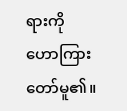ရားကို ဟောကြားတော်မူ၏။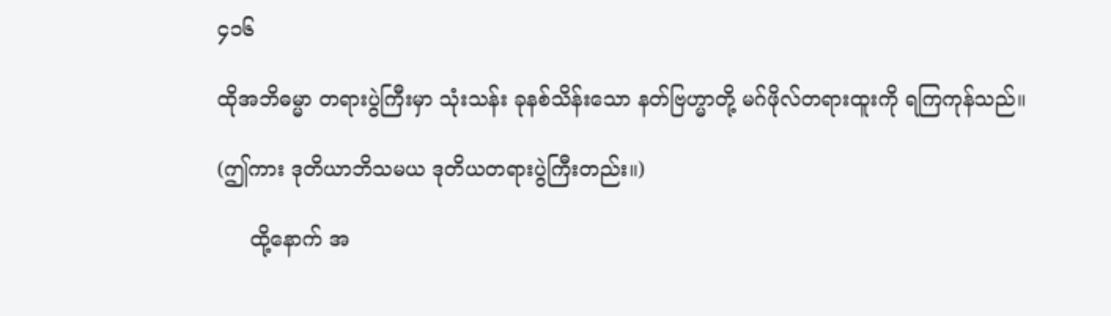၄၁၆

ထိုအဘိဓမ္မာ တရားပွဲကြီးမှာ သုံးသန်း ခုနစ်သိန်းသော နတ်ဗြဟ္မာတို့ မဂ်ဖိုလ်တရားထူးကို ရကြကုန်သည်။

(ဤကား ဒုတိယာဘိသမယ ဒုတိယတရားပွဲကြီးတည်း။)

     ထို့နောက် အ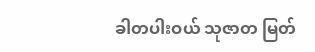ခါတပါးဝယ် သုဇာတ မြတ်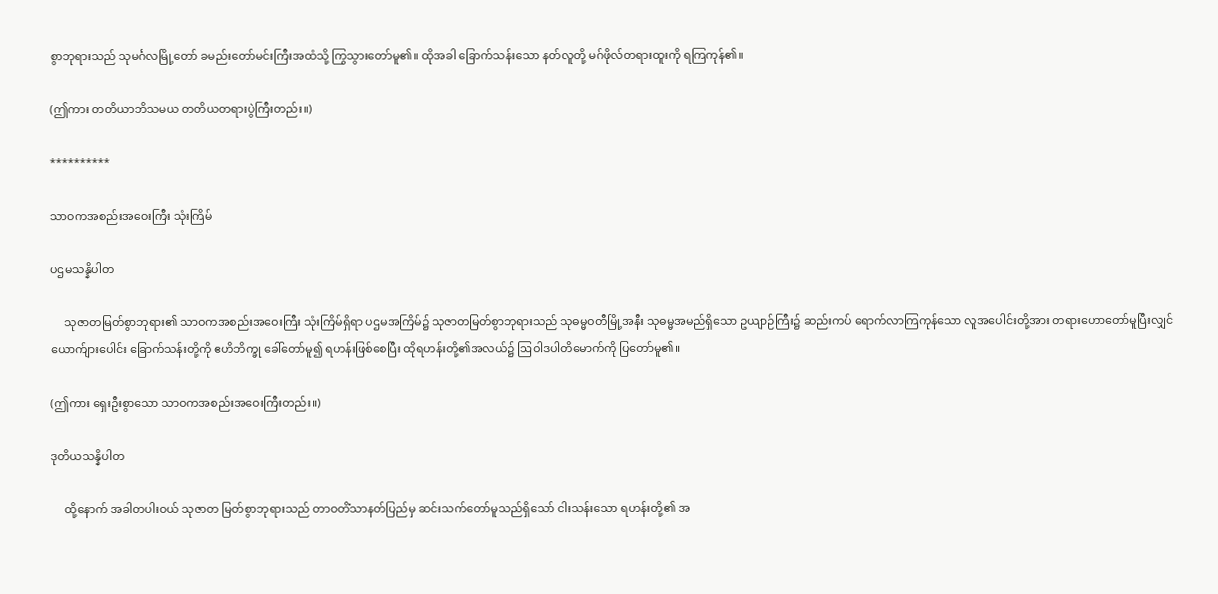စွာဘုရားသည် သုမင်္ဂလမြို့တော် ခမည်းတော်မင်းကြီးအထံသို့ ကြွသွားတော်မူ၏။ ထိုအခါ ခြောက်သန်းသော နတ်လူတို့ မဂ်ဖိုလ်တရားထူးကို ရကြကုန်၏။

(ဤကား တတိယာဘိသမယ တတိယတရားပွဲကြီးတည်း။)

**********

သာဝကအစည်းအဝေးကြီး သုံးကြိမ်

ပဌမသန္နိပါတ

     သုဇာတမြတ်စွာဘုရား၏ သာဝကအစည်းအဝေးကြီး သုံးကြိမ်ရှိရာ ပဌမအကြိမ်၌ သုဇာတမြတ်စွာဘုရားသည် သုဓမ္မဝတီမြို့အနီး သုဓမ္မအမည်ရှိသော ဥယျာဉ်ကြီး၌ ဆည်းကပ် ရောက်လာကြကုန်သော လူအပေါင်းတို့အား တရားဟောတော်မူပြီးလျှင် ယောက်ျားပေါင်း ခြောက်သန်းတို့ကို ဧဟိဘိက္ခု ခေါ်တော်မူ၍ ရဟန်းဖြစ်စေပြီး ထိုရဟန်းတို့၏အလယ်၌ ဩဝါဒပါတိမောက်ကို ပြတော်မူ၏။

(ဤကား ရှေးဦးစွာသော သာဝကအစည်းအဝေးကြီးတည်း။)

ဒုတိယသန္နိပါတ

     ထို့နောက် အခါတပါးဝယ် သုဇာတ မြတ်စွာဘုရားသည် တာဝတိံသာနတ်ပြည်မှ ဆင်းသက်တော်မူသည်ရှိသော် ငါးသန်းသော ရဟန်းတို့၏ အ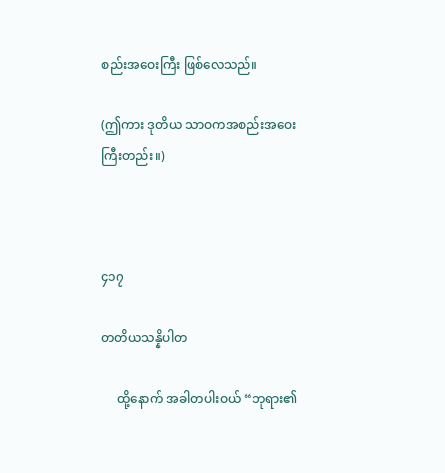စည်းအဝေးကြီး ဖြစ်လေသည်။

(ဤကား ဒုတိယ သာဝကအစည်းအဝေးကြီးတည်း။)



၄၁၇

တတိယသန္နိပါတ

     ထို့နောက် အခါတပါးဝယ် “ဘုရား၏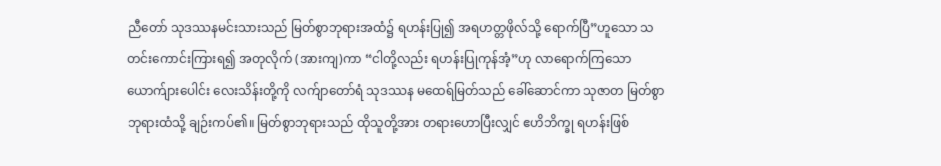ညီတော် သုဒဿနမင်းသားသည် မြတ်စွာဘုရားအထံ၌ ရဟန်းပြု၍ အရဟတ္တဖိုလ်သို့ ရောက်ပြီ”ဟူသော သတင်းကောင်းကြားရ၍ အတုလိုက် (အားကျ)ကာ “ငါတို့လည်း ရဟန်းပြုကုန်အံ့”ဟု လာရောက်ကြသော ယောက်ျားပေါင်း လေးသိန်းတို့ကို လက်ျာတော်ရံ သုဒဿန မထေရ်မြတ်သည် ခေါ်ဆောင်ကာ သုဇာတ မြတ်စွာဘုရားထံသို့ ချဉ်းကပ်၏။ မြတ်စွာဘုရားသည် ထိုသူတို့အား တရားဟောပြီးလျှင် ဧဟိဘိက္ခု ရဟန်းဖြစ်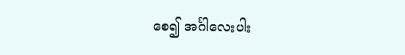စေ၍ အင်္ဂါလေးပါး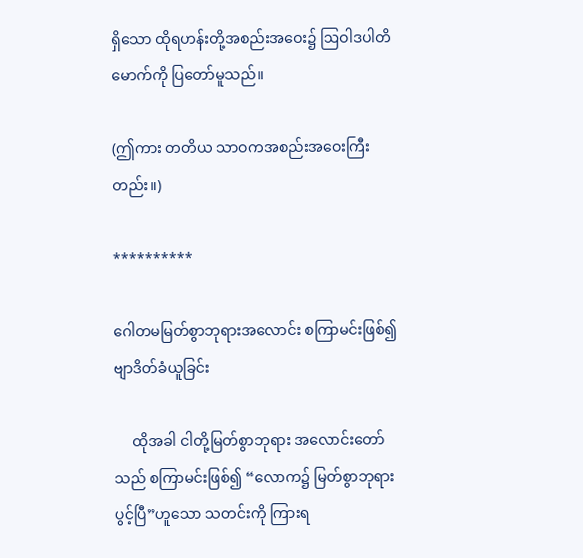ရှိသော ထိုရဟန်းတို့အစည်းအဝေး၌ ဩဝါဒပါတိမောက်ကို ပြတော်မူသည်။

(ဤကား တတိယ သာဝကအစည်းအဝေးကြီးတည်း။)

**********

ဂေါတမမြတ်စွာဘုရားအလောင်း စကြာမင်းဖြစ်၍ ဗျာဒိတ်ခံယူခြင်း

     ထိုအခါ ငါတို့မြတ်စွာဘုရား အလောင်းတော်သည် စကြာမင်းဖြစ်၍ “လောက၌ မြတ်စွာဘုရားပွင့်ပြီ”ဟူသော သတင်းကို ကြားရ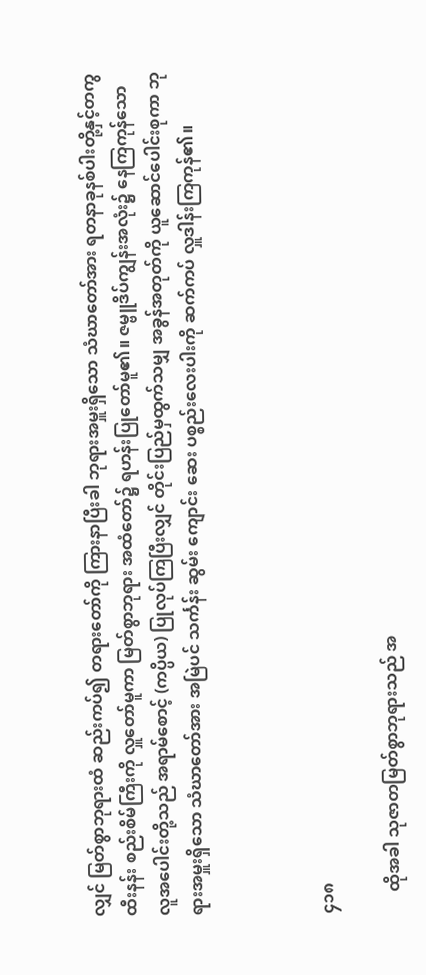လျှင် မြတ်စွာဘုရားထံ ဆည်းကပ်၍ တရားတော်ကို ကြားနာပြီးခါ ဘုရားအမှူးရှိသော သံဃာတော်အား ရတနာခုနစ်ပါးတို့နှင့်တကွ ထီးနန်း စည်းစိမ်ကြီးကို လှူတော်မူကာ မြတ်စွာဘုရား အထံတော်၌ ရဟန်းပြုတော်မူ၏။ ဇမ္ဗူဒိပ်ကျွန်းအလုံး၌ နေကြကုန်သော လူအပေါင်းတို့သည် အရာမ်စောင့် (ကပ္ပိယ) ပြုလုပ်ကြပြီးလျှင် တိုင်းပြည်မှထွက်သမျှ အခွန်အတုတ်ကို ယူဆောင်ပေါင်းစုကာ ဘုရားအမှူးရှိသော သံဃာတော်အား အမြဲပင် သင်္ကန်း ဆွမ်း ကျောင်း ဆေး ပစ္စည်းလေးပါးကို ဆက်ကပ် လှူဒါန်းကြကုန်၏။



၄၁၈

     ထိုအခါ သုဇာတမြတ်စွာဘုရားသည် အ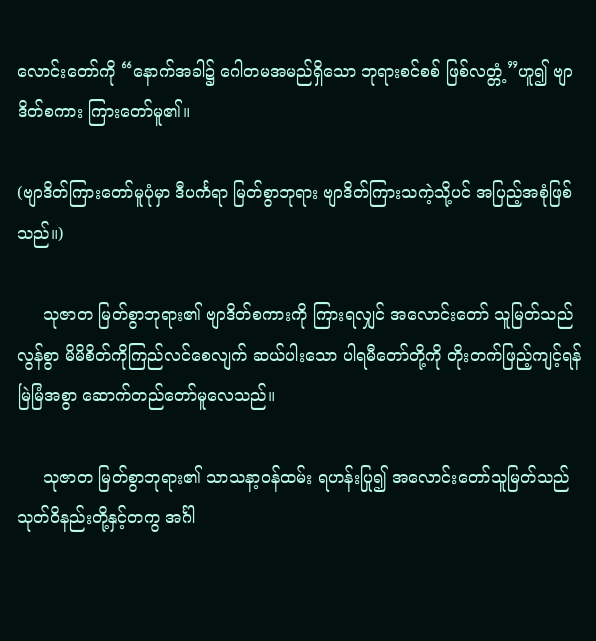လောင်းတော်ကို “နောက်အခါ၌ ဂေါတမအမည်ရှိသော ဘုရားစင်စစ် ဖြစ်လတ္တံ့”ဟူ၍ ဗျာဒိတ်စကား ကြားတော်မူ၏။

(ဗျာဒိတ်ကြားတော်မူပုံမှာ ဒီပင်္ကရာ မြတ်စွာဘုရား ဗျာဒိတ်ကြားသကဲ့သို့ပင် အပြည့်အစုံဖြစ်သည်။)

     သုဇာတ မြတ်စွာဘုရား၏ ဗျာဒိတ်စကားကို ကြားရလျှင် အလောင်းတော် သူမြတ်သည် လွန်စွာ မိမိစိတ်ကိုကြည်လင်စေလျက် ဆယ်ပါးသော ပါရမီတော်တို့ကို တိုးတက်ဖြည့်ကျင့်ရန် မြဲမြံအစွာ ဆောက်တည်တော်မူလေသည်။

     သုဇာတ မြတ်စွာဘုရား၏ သာသနာ့ဝန်ထမ်း ရဟန်းပြု၍ အလောင်းတော်သူမြတ်သည် သုတ်ဝိနည်းတို့နှင့်တကွ အင်္ဂါ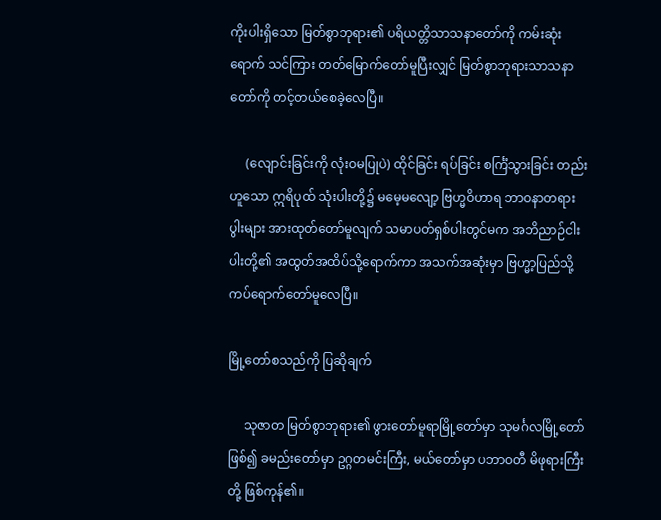ကိုးပါးရှိသော မြတ်စွာဘုရား၏ ပရိယတ္တိသာသနာတော်ကို ကမ်းဆုံးရောက် သင်ကြား တတ်မြောက်တော်မူပြီးလျှင် မြတ်စွာဘုရားသာသနာတော်ကို တင့်တယ်စေခဲ့လေပြီ။

     (လျောင်းခြင်းကို လုံးဝမပြုပဲ) ထိုင်ခြင်း ရပ်ခြင်း စင်္ကြံသွားခြင်း တည်းဟူသော ဣရိပုထ် သုံးပါးတို့၌ မမေ့မလျော့ ဗြဟ္မဝိဟာရ ဘာဝနာတရား ပွါးများ အားထုတ်တော်မူလျက် သမာပတ်ရှစ်ပါးတွင်မက အဘိညာဉ်ငါးပါးတို့၏ အထွတ်အထိပ်သို့ရောက်ကာ အသက်အဆုံးမှာ ဗြဟ္မာ့ပြည်သို့ ကပ်ရောက်တော်မူလေပြီ။

မြို့တော်စသည်ကို ပြဆိုချက်

     သုဇာတ မြတ်စွာဘုရား၏ ဖွားတော်မူရာမြို့တော်မှာ သုမင်္ဂလမြို့တော်ဖြစ်၍ ခမည်းတော်မှာ ဥဂ္ဂတမင်းကြီး, မယ်တော်မှာ ပဘာဝတီ မိဖုရားကြီးတို့ ဖြစ်ကုန်၏။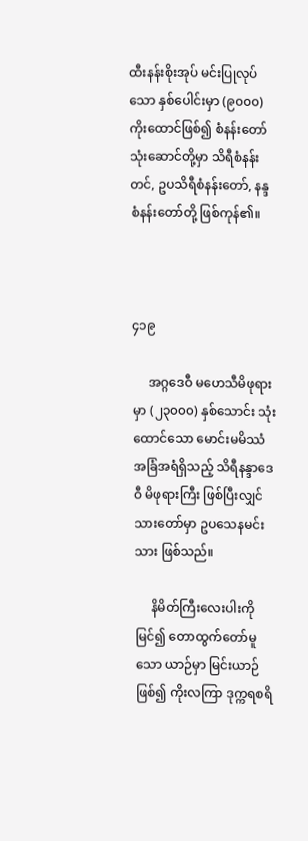ထီးနန်းစိုးအုပ် မင်းပြုလုပ်သော နှစ်ပေါင်းမှာ (၉၀၀၀) ကိုးထောင်ဖြစ်၍ စံနန်းတော် သုံးဆောင်တို့မှာ သိရီစံနန်းတင်, ဥပသိရီစံနန်းတော်, နန္ဒစံနန်းတော်တို့ ဖြစ်ကုန်၏။



၄၁၉

     အဂ္ဂဒေဝီ မဟေသီမိဖုရားမှာ (၂၃၀၀၀) နှစ်သောင်း သုံးထောင်သော မောင်းမမိဿံ အခြံအရံရှိသည့် သိရီနန္ဒာဒေဝီ မိဖုရားကြီး ဖြစ်ပြီးလျှင် သားတော်မှာ ဥပသေနမင်းသား ဖြစ်သည်။

     နိမိတ်ကြီးလေးပါးကိုမြင်၍ တောထွက်တော်မူသော ယာဉ်မှာ မြင်းယာဉ်ဖြစ်၍ ကိုးလကြာ ဒုက္ကရစရိ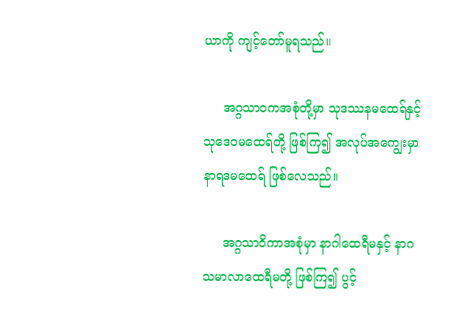ယာကို ကျင့်တော်မူရသည်။

     အဂ္ဂသာဝကအစုံတို့မှာ သုဒဿနမထေရ်နှင့် သုဒေဝမထေရ်တို့ ဖြစ်ကြ၍ အလုပ်အကျွေးမှာ နာရဒမထေရ် ဖြစ်လေသည်။

     အဂ္ဂသာဝိကာအစုံမှာ နာဂါထေရီမနှင့် နာဂသမာလာထေရီမတို့ ဖြစ်ကြ၍ ပွင့်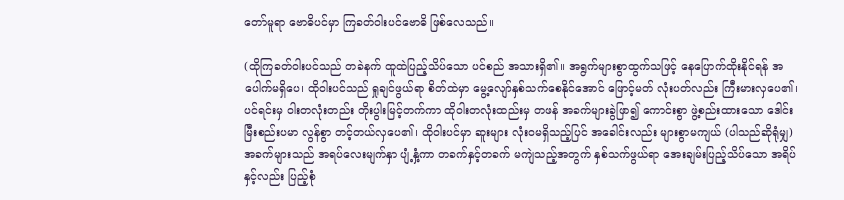တော်မူရာ ဗောဓိပင်မှာ ကြခတ်ဝါးပင်ဗောဓိ ဖြစ်လေသည်။

(ထိုကြခတ်ဝါးပင်သည် တခဲနက် ထူထဲပြည့်သိပ်သော ပင်စည် အသားရှိ၏။ အရွက်များစွာထွက်သဖြင့် နေပြောက်ထိုးနိုင်ရန် အပေါက်မရှိပေ၊ ထိုဝါးပင်သည် ရှုချင်ဖွယ်ရာ စိတ်ထဲမှာ မွေ့လျော်နှစ်သက်စေနိုင်အောင် ဖြောင့်မတ် လုံးပတ်လည်း ကြီးမားလှပေ၏၊ ပင်ရင်းမှ ဝါးတလုံးတည်း တိုးပွါးမြင့်တက်ကာ ထိုဝါးတလုံးထည်းမှ တဖန် အခက်များခွဲဖြာ၍ ကောင်းစွာ ဖွဲ့စည်းထားသော ဒေါင်းမြီးစည်းပမာ လွန်စွာ တင့်တယ်လှပေ၏၊ ထိုဝါးပင်မှာ ဆူးများ လုံးဝမရှိသည့်ပြင် အခေါင်းလည်း များစွာမကျယ် (ပါသည်ဆိုရုံမျှ) အခက်များသည် အရပ်လေးမျက်နှာ ပျံ့နှံ့ကာ တခက်နှင့်တခက် မကျဲသည့်အတွက် နှစ်သက်ဖွယ်ရာ အေးချမ်းပြည့်သိပ်သော အရိပ်နှင့်လည်း ပြည့်စုံ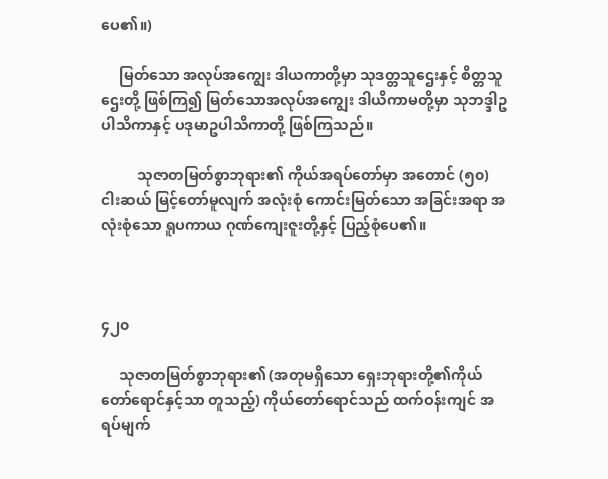ပေ၏။)

     မြတ်သော အလုပ်အကျွေး ဒါယကာတို့မှာ သုဒတ္တသူဌေးနှင့် စိတ္တသူဌေးတို့ ဖြစ်ကြ၍ မြတ်သောအလုပ်အကျွေး ဒါယိကာမတို့မှာ သုဘဒ္ဒါဥပါသိကာနှင့် ပဒုမာဥပါသိကာတို့ ဖြစ်ကြသည်။

          သုဇာတမြတ်စွာဘုရား၏ ကိုယ်အရပ်တော်မှာ အတောင် (၅၀) ငါးဆယ် မြင့်တော်မူလျက် အလုံးစုံ ကောင်းမြတ်သော အခြင်းအရာ အလုံးစုံသော ရူပကာယ ဂုဏ်ကျေးဇူးတို့နှင့် ပြည့်စုံပေ၏။



၄၂၀

     သုဇာတမြတ်စွာဘုရား၏ (အတုမရှိသော ရှေးဘုရားတို့၏ကိုယ်တော်ရောင်နှင့်သာ တူသည့်) ကိုယ်တော်ရောင်သည် ထက်ဝန်းကျင် အရပ်မျက်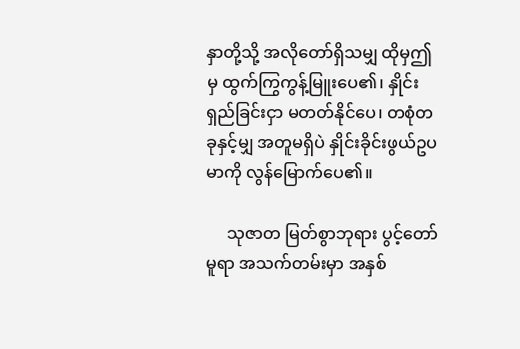နှာတို့သို့ အလိုတော်ရှိသမျှ ထိုမှဤမှ ထွက်ကြွကွန့်မြူးပေ၏၊ နှိုင်းရှည်ခြင်းငှာ မတတ်နိုင်ပေ၊ တစုံတခုနှင့်မျှ အတူမရှိပဲ နှိုင်းခိုင်းဖွယ်ဥပမာကို လွန်မြောက်ပေ၏။

     သုဇာတ မြတ်စွာဘုရား ပွင့်တော်မူရာ အသက်တမ်းမှာ အနှစ်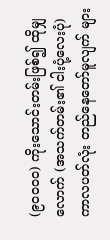(၉၀၀၀၀) ကိုးသောင်းတမ်းဖြစ်၍ ထိုမျှလောက် (အသက်တမ်း၏ ငါးပုံ့လေးပုံ) ကာလပတ်လုံး တည်နေတော်မူလျက် များ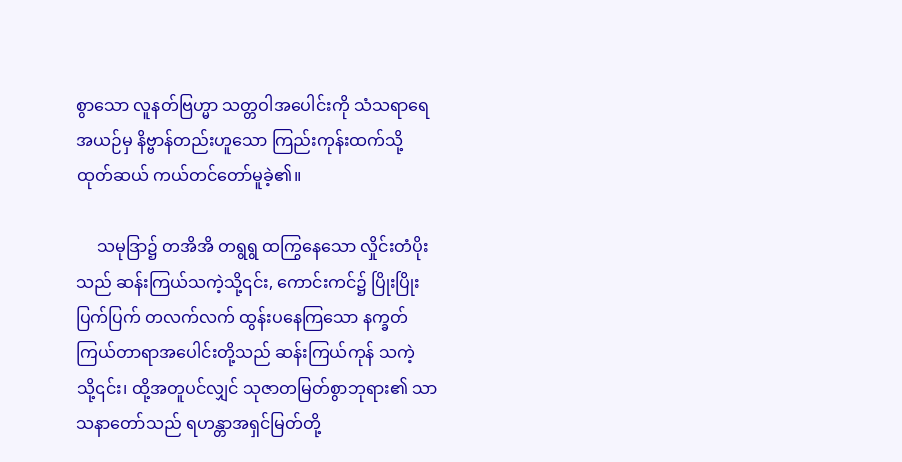စွာသော လူနတ်ဗြဟ္မာ သတ္တဝါအပေါင်းကို သံသရာရေအယဉ်မှ နိဗ္ဗာန်တည်းဟူသော ကြည်းကုန်းထက်သို့ ထုတ်ဆယ် ကယ်တင်တော်မူခဲ့၏။

     သမုဒြာ၌ တအိအိ တရွရွ ထကြွနေသော လှိုင်းတံပိုးသည် ဆန်းကြယ်သကဲ့သို့၎င်း, ကောင်းကင်၌ ပြိုးပြိုးပြက်ပြက် တလက်လက် ထွန်းပနေကြသော နက္ခတ်ကြယ်တာရာအပေါင်းတို့သည် ဆန်းကြယ်ကုန် သကဲ့သို့၎င်း၊ ထို့အတူပင်လျှင် သုဇာတမြတ်စွာဘုရား၏ သာသနာတော်သည် ရဟန္တာအရှင်မြတ်တို့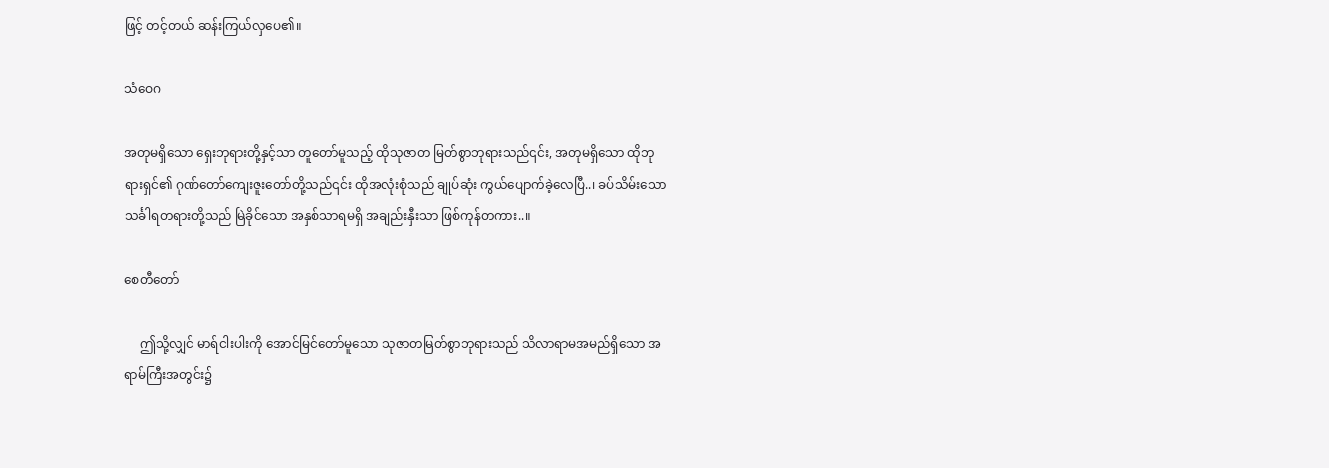ဖြင့် တင့်တယ် ဆန်းကြယ်လှပေ၏။

သံဝေဂ

အတုမရှိသော ရှေးဘုရားတို့နှင့်သာ တူတော်မူသည့် ထိုသုဇာတ မြတ်စွာဘုရားသည်၎င်း, အတုမရှိသော ထိုဘုရားရှင်၏ ဂုဏ်တော်ကျေးဇူးတော်တို့သည်၎င်း ထိုအလုံးစုံသည် ချုပ်ဆုံး ကွယ်ပျောက်ခဲ့လေပြီ..၊ ခပ်သိမ်းသော သင်္ခါရတရားတို့သည် မြဲခိုင်သော အနှစ်သာရမရှိ အချည်းနှီးသာ ဖြစ်ကုန်တကား..။

စေတီတော်

     ဤသို့လျှင် မာရ်ငါးပါးကို အောင်မြင်တော်မူသော သုဇာတမြတ်စွာဘုရားသည် သိလာရာမအမည်ရှိသော အရာမ်ကြီးအတွင်း၌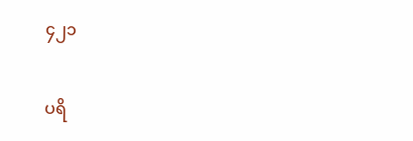၄၂၁

ပရိ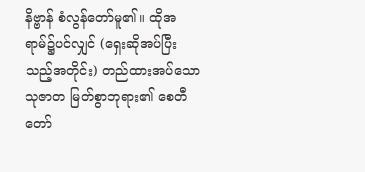နိဗ္ဗာန် စံလွန်တော်မူ၏။ ထိုအရာမ်၌ပင်လျှင် (ရှေးဆိုအပ်ပြီးသည့်အတိုင်း) တည်ထားအပ်သော သုဇာတ မြတ်စွာဘုရား၏ စေတီတော်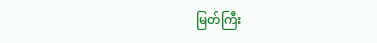မြတ်ကြီး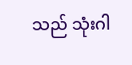သည် သုံးဂါ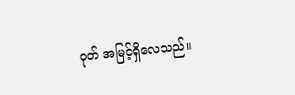ဝုတ် အမြင့်ရှိလေသည်။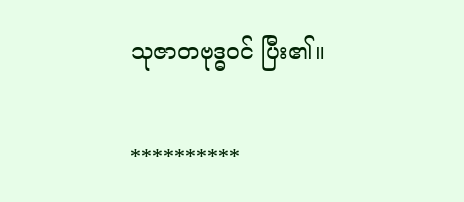သုဇာတဗုဒ္ဓဝင် ပြီး၏။

**********